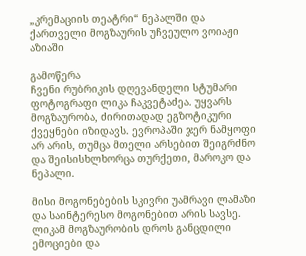„კრემაციის თეატრი“ ნეპალში და ქართველი მოგზაურის უჩვეულო ვოიაჟი აზიაში

გამოწერა
ჩვენი რუბრიკის დღევანდელი სტუმარი ფოტოგრაფი ლიკა ჩაკვეტაძეა. უყვარს მოგზაურობა, ძირითადად ეგზოტიკური ქვეყნები იზიდავს. ევროპაში ჯერ ნამყოფი არ არის, თუმცა მთელი არსებით შეიგრძნო და შეისისხლხორცა თურქეთი, მაროკო და ნეპალი.

მისი მოგონებების სკივრი უამრავი ლამაზი და საინტერესო მოგონებით არის სავსე. ლიკამ მოგზაურობის დროს განცდილი ემოციები და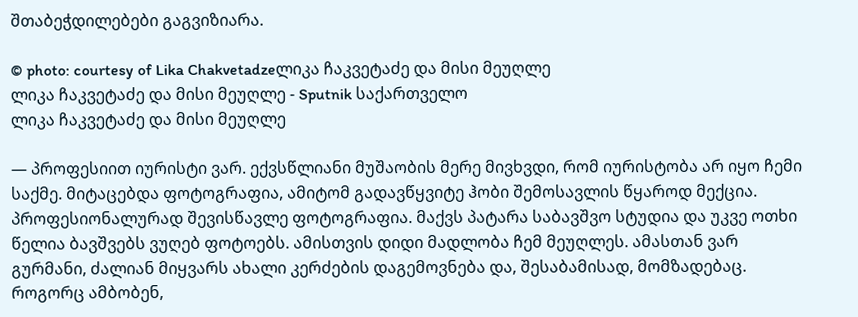შთაბეჭდილებები გაგვიზიარა.

© photo: courtesy of Lika Chakvetadzeლიკა ჩაკვეტაძე და მისი მეუღლე
ლიკა ჩაკვეტაძე და მისი მეუღლე - Sputnik საქართველო
ლიკა ჩაკვეტაძე და მისი მეუღლე

— პროფესიით იურისტი ვარ. ექვსწლიანი მუშაობის მერე მივხვდი, რომ იურისტობა არ იყო ჩემი საქმე. მიტაცებდა ფოტოგრაფია, ამიტომ გადავწყვიტე ჰობი შემოსავლის წყაროდ მექცია. პროფესიონალურად შევისწავლე ფოტოგრაფია. მაქვს პატარა საბავშვო სტუდია და უკვე ოთხი წელია ბავშვებს ვუღებ ფოტოებს. ამისთვის დიდი მადლობა ჩემ მეუღლეს. ამასთან ვარ გურმანი, ძალიან მიყვარს ახალი კერძების დაგემოვნება და, შესაბამისად, მომზადებაც. როგორც ამბობენ,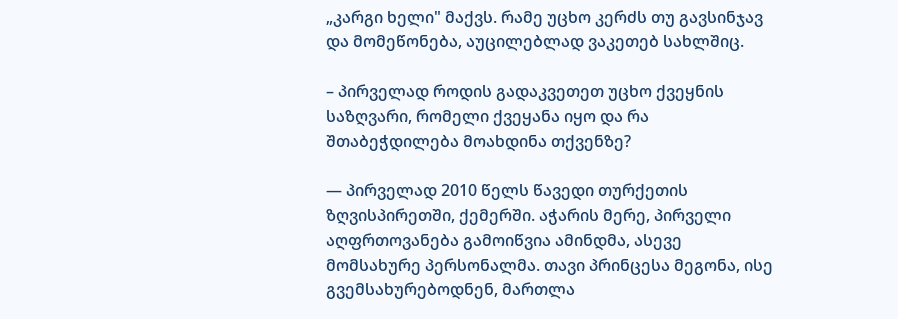„კარგი ხელი" მაქვს. რამე უცხო კერძს თუ გავსინჯავ და მომეწონება, აუცილებლად ვაკეთებ სახლშიც.

– პირველად როდის გადაკვეთეთ უცხო ქვეყნის საზღვარი, რომელი ქვეყანა იყო და რა შთაბეჭდილება მოახდინა თქვენზე?

— პირველად 2010 წელს წავედი თურქეთის ზღვისპირეთში, ქემერში. აჭარის მერე, პირველი აღფრთოვანება გამოიწვია ამინდმა, ასევე მომსახურე პერსონალმა. თავი პრინცესა მეგონა, ისე გვემსახურებოდნენ, მართლა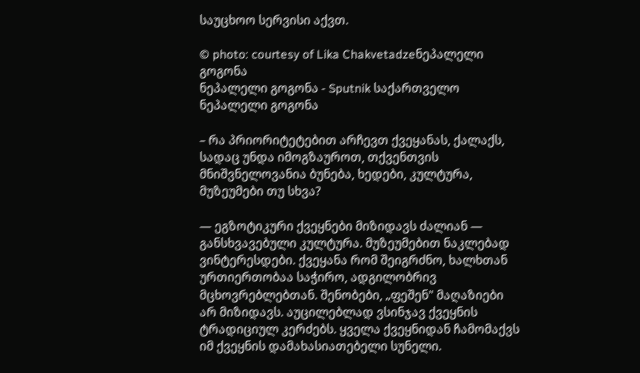საუცხოო სერვისი აქვთ.

© photo: courtesy of Lika Chakvetadzeნეპალელი გოგონა
ნეპალელი გოგონა - Sputnik საქართველო
ნეპალელი გოგონა

– რა პრიორიტეტებით არჩევთ ქვეყანას, ქალაქს, სადაც უნდა იმოგზაუროთ, თქვენთვის მნიშვნელოვანია ბუნება, ხედები, კულტურა, მუზეუმები თუ სხვა?

— ეგზოტიკური ქვეყნები მიზიდავს ძალიან — განსხვავებული კულტურა. მუზეუმებით ნაკლებად ვინტერესდები. ქვეყანა რომ შეიგრძნო, ხალხთან ურთიერთობაა საჭირო, ადგილობრივ მცხოვრებლებთან. შენობები, „ფეშენ" მაღაზიები არ მიზიდავს. აუცილებლად ვსინჯავ ქვეყნის ტრადიციულ კერძებს. ყველა ქვეყნიდან ჩამომაქვს იმ ქვეყნის დამახასიათებელი სუნელი.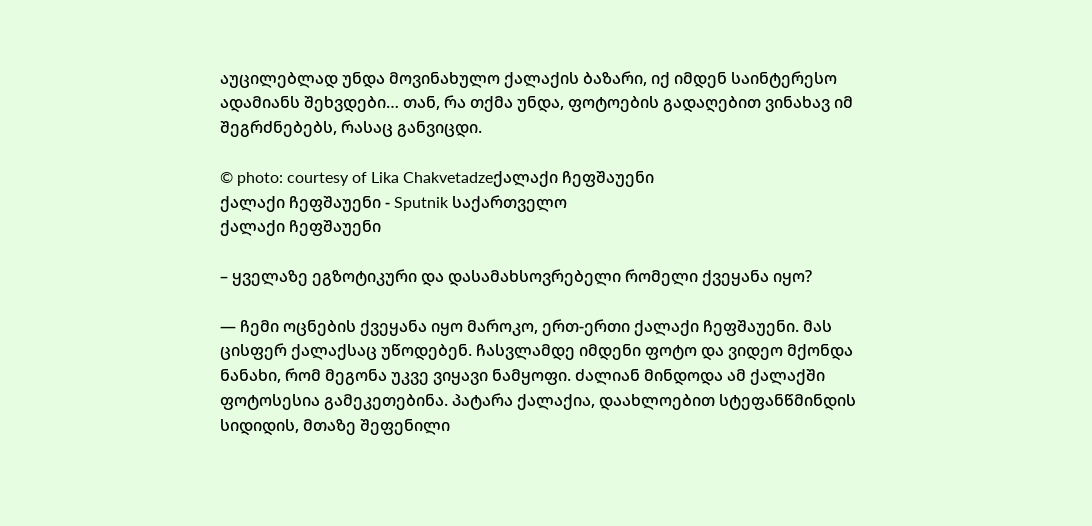აუცილებლად უნდა მოვინახულო ქალაქის ბაზარი, იქ იმდენ საინტერესო ადამიანს შეხვდები… თან, რა თქმა უნდა, ფოტოების გადაღებით ვინახავ იმ შეგრძნებებს, რასაც განვიცდი.

© photo: courtesy of Lika Chakvetadzeქალაქი ჩეფშაუენი
ქალაქი ჩეფშაუენი - Sputnik საქართველო
ქალაქი ჩეფშაუენი

– ყველაზე ეგზოტიკური და დასამახსოვრებელი რომელი ქვეყანა იყო?

— ჩემი ოცნების ქვეყანა იყო მაროკო, ერთ-ერთი ქალაქი ჩეფშაუენი. მას ცისფერ ქალაქსაც უწოდებენ. ჩასვლამდე იმდენი ფოტო და ვიდეო მქონდა ნანახი, რომ მეგონა უკვე ვიყავი ნამყოფი. ძალიან მინდოდა ამ ქალაქში ფოტოსესია გამეკეთებინა. პატარა ქალაქია, დაახლოებით სტეფანწმინდის სიდიდის, მთაზე შეფენილი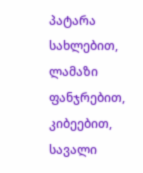პატარა სახლებით, ლამაზი ფანჯრებით, კიბეებით, სავალი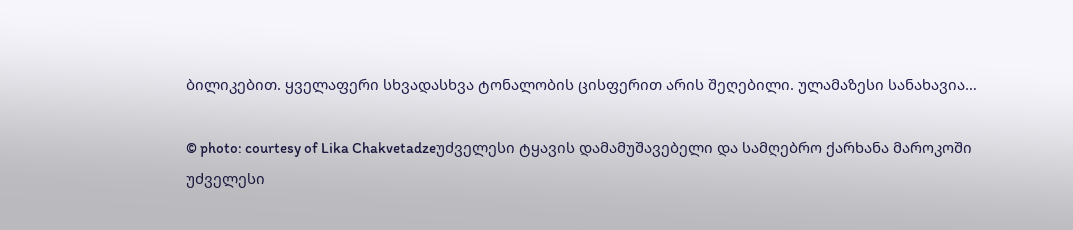ბილიკებით. ყველაფერი სხვადასხვა ტონალობის ცისფერით არის შეღებილი. ულამაზესი სანახავია…

© photo: courtesy of Lika Chakvetadzeუძველესი ტყავის დამამუშავებელი და სამღებრო ქარხანა მაროკოში
უძველესი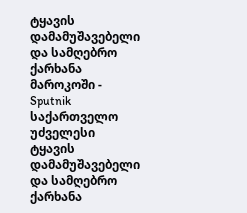ტყავის დამამუშავებელი და სამღებრო ქარხანა მაროკოში - Sputnik საქართველო
უძველესი ტყავის დამამუშავებელი და სამღებრო ქარხანა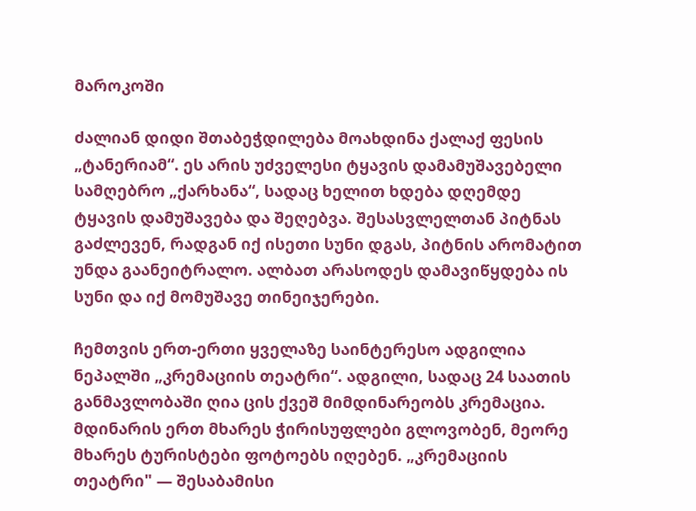მაროკოში

ძალიან დიდი შთაბეჭდილება მოახდინა ქალაქ ფესის „ტანერიამ“. ეს არის უძველესი ტყავის დამამუშავებელი სამღებრო „ქარხანა“, სადაც ხელით ხდება დღემდე ტყავის დამუშავება და შეღებვა. შესასვლელთან პიტნას გაძლევენ, რადგან იქ ისეთი სუნი დგას, პიტნის არომატით უნდა გაანეიტრალო. ალბათ არასოდეს დამავიწყდება ის სუნი და იქ მომუშავე თინეიჯერები.

ჩემთვის ერთ-ერთი ყველაზე საინტერესო ადგილია ნეპალში „კრემაციის თეატრი“. ადგილი, სადაც 24 საათის განმავლობაში ღია ცის ქვეშ მიმდინარეობს კრემაცია. მდინარის ერთ მხარეს ჭირისუფლები გლოვობენ, მეორე მხარეს ტურისტები ფოტოებს იღებენ. „კრემაციის თეატრი" — შესაბამისი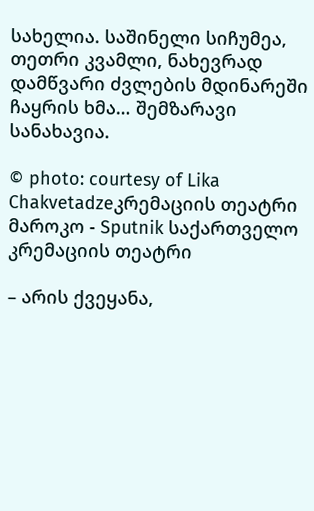სახელია. საშინელი სიჩუმეა, თეთრი კვამლი, ნახევრად დამწვარი ძვლების მდინარეში ჩაყრის ხმა… შემზარავი სანახავია.

© photo: courtesy of Lika Chakvetadzeკრემაციის თეატრი
მაროკო - Sputnik საქართველო
კრემაციის თეატრი

– არის ქვეყანა,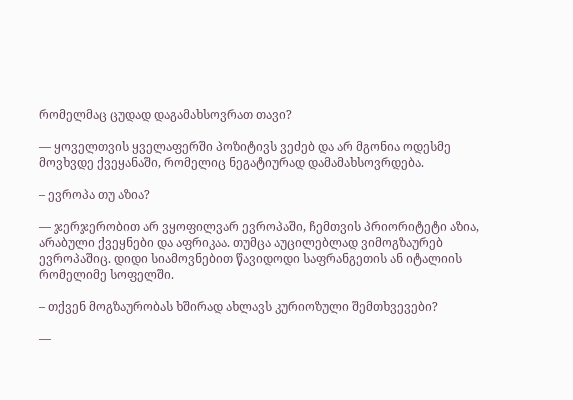რომელმაც ცუდად დაგამახსოვრათ თავი?

— ყოველთვის ყველაფერში პოზიტივს ვეძებ და არ მგონია ოდესმე მოვხვდე ქვეყანაში, რომელიც ნეგატიურად დამამახსოვრდება.

– ევროპა თუ აზია?

— ჯერჯერობით არ ვყოფილვარ ევროპაში, ჩემთვის პრიორიტეტი აზია, არაბული ქვეყნები და აფრიკაა. თუმცა აუცილებლად ვიმოგზაურებ ევროპაშიც. დიდი სიამოვნებით წავიდოდი საფრანგეთის ან იტალიის რომელიმე სოფელში.

– თქვენ მოგზაურობას ხშირად ახლავს კურიოზული შემთხვევები?

—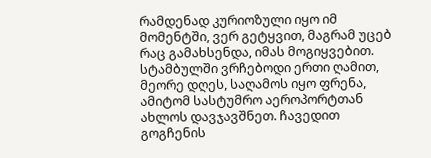რამდენად კურიოზული იყო იმ მომენტში, ვერ გეტყვით, მაგრამ უცებ რაც გამახსენდა, იმას მოგიყვებით. სტამბულში ვრჩებოდი ერთი ღამით, მეორე დღეს, საღამოს იყო ფრენა, ამიტომ სასტუმრო აეროპორტთან ახლოს დავჯავშნეთ. ჩავედით გოგჩენის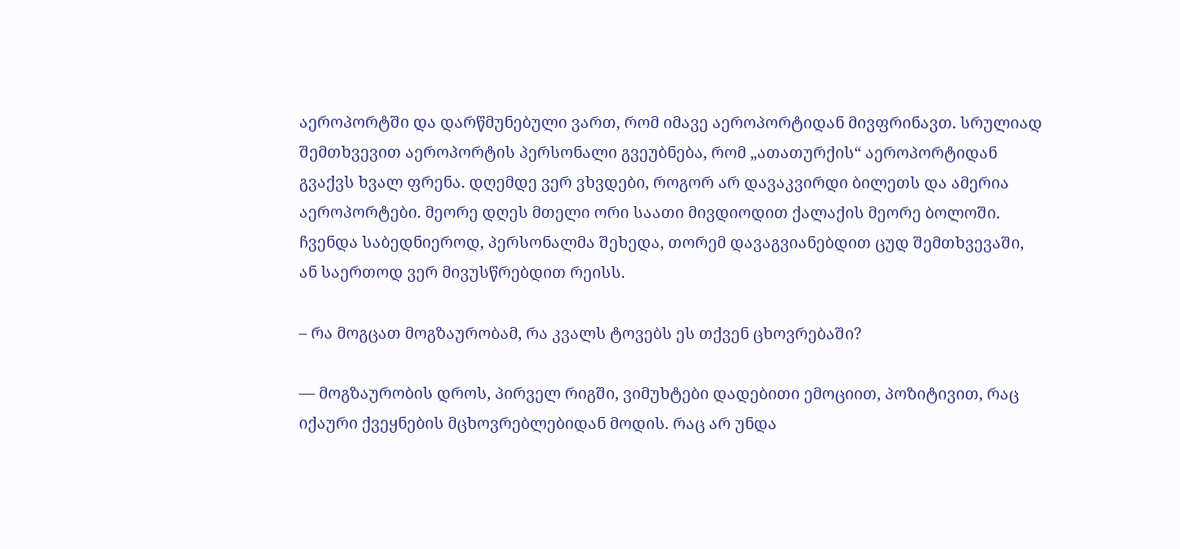აეროპორტში და დარწმუნებული ვართ, რომ იმავე აეროპორტიდან მივფრინავთ. სრულიად შემთხვევით აეროპორტის პერსონალი გვეუბნება, რომ „ათათურქის“ აეროპორტიდან გვაქვს ხვალ ფრენა. დღემდე ვერ ვხვდები, როგორ არ დავაკვირდი ბილეთს და ამერია აეროპორტები. მეორე დღეს მთელი ორი საათი მივდიოდით ქალაქის მეორე ბოლოში. ჩვენდა საბედნიეროდ, პერსონალმა შეხედა, თორემ დავაგვიანებდით ცუდ შემთხვევაში, ან საერთოდ ვერ მივუსწრებდით რეისს.

– რა მოგცათ მოგზაურობამ, რა კვალს ტოვებს ეს თქვენ ცხოვრებაში?

— მოგზაურობის დროს, პირველ რიგში, ვიმუხტები დადებითი ემოციით, პოზიტივით, რაც იქაური ქვეყნების მცხოვრებლებიდან მოდის. რაც არ უნდა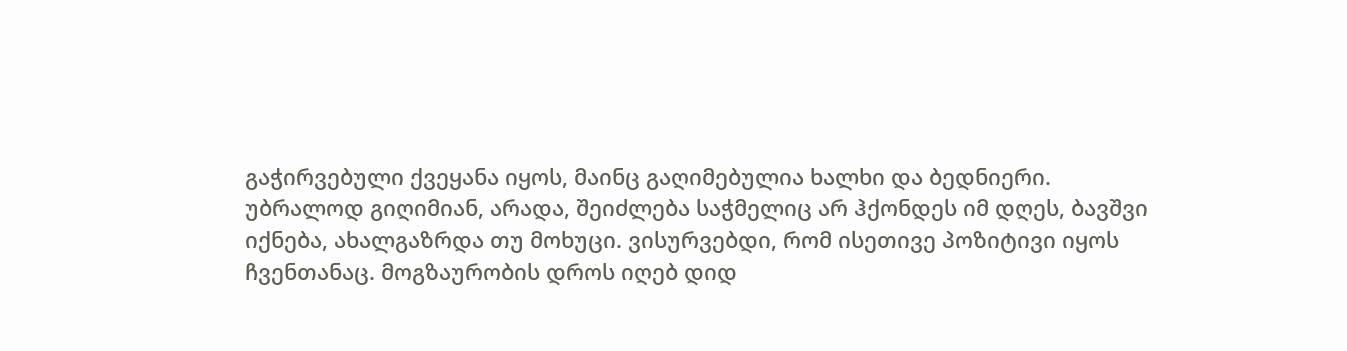გაჭირვებული ქვეყანა იყოს, მაინც გაღიმებულია ხალხი და ბედნიერი. უბრალოდ გიღიმიან, არადა, შეიძლება საჭმელიც არ ჰქონდეს იმ დღეს, ბავშვი იქნება, ახალგაზრდა თუ მოხუცი. ვისურვებდი, რომ ისეთივე პოზიტივი იყოს ჩვენთანაც. მოგზაურობის დროს იღებ დიდ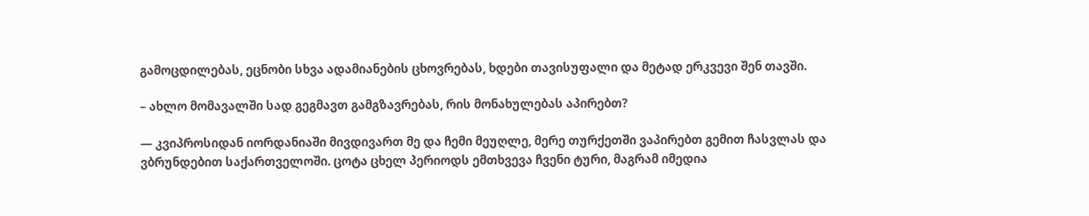გამოცდილებას, ეცნობი სხვა ადამიანების ცხოვრებას, ხდები თავისუფალი და მეტად ერკვევი შენ თავში.

– ახლო მომავალში სად გეგმავთ გამგზავრებას, რის მონახულებას აპირებთ?

— კვიპროსიდან იორდანიაში მივდივართ მე და ჩემი მეუღლე, მერე თურქეთში ვაპირებთ გემით ჩასვლას და ვბრუნდებით საქართველოში. ცოტა ცხელ პერიოდს ემთხვევა ჩვენი ტური, მაგრამ იმედია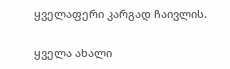ყველაფერი კარგად ჩაივლის.

ყველა ახალი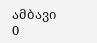ამბავი
0